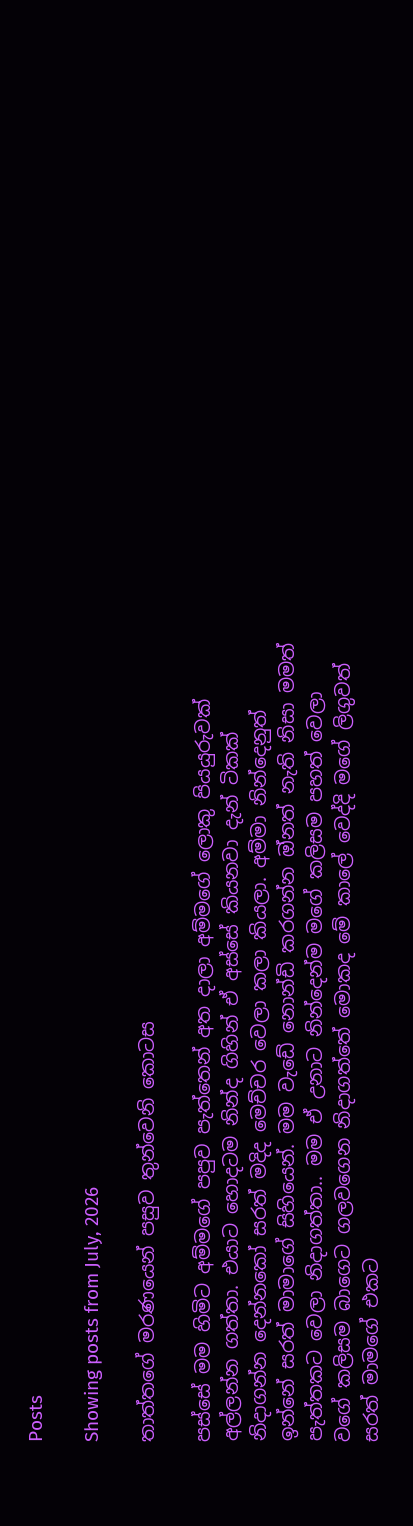Posts

Showing posts from July, 2026

තාත්තගේ මරණයෙන් පසුව තුන්වෙනි කොටස

පස්සේ මම හිමිට අම්මගේ පපුව පැත්තෙන් අත දාලා අම්මගේ ලොකු පියයුරුවක් අල්ලන්න ගත්තා. එයාට හොදටම නින්ද ගිහින් ඒ අස්සේ කියනවා දැන් ටිකක් නිදාගන්න දෙන්නකෝ සරත් මදිද මෙච්චර වෙලා කලා කියලා. අම්මා නින්දෙනුත් ඉන්නේ සරත් මාමාගේ සිහියෙන්. මම වැඩේ නොන්ඩි කරගන්න ඔ්නත් නැති නිසා මමත් පැත්තකට වෙලා නිදාගත්තා.. මම ඒ උනාට නින්දෙන්ම මගේ කලිසම පහත් වෙලා වගේ කලිසම බාගෙට ගලවගෙන නිදාගත්තේ මොකද මේ කාලේ වෙද්දි මගේ ලිගුවත් සරත් මාමගේ එකට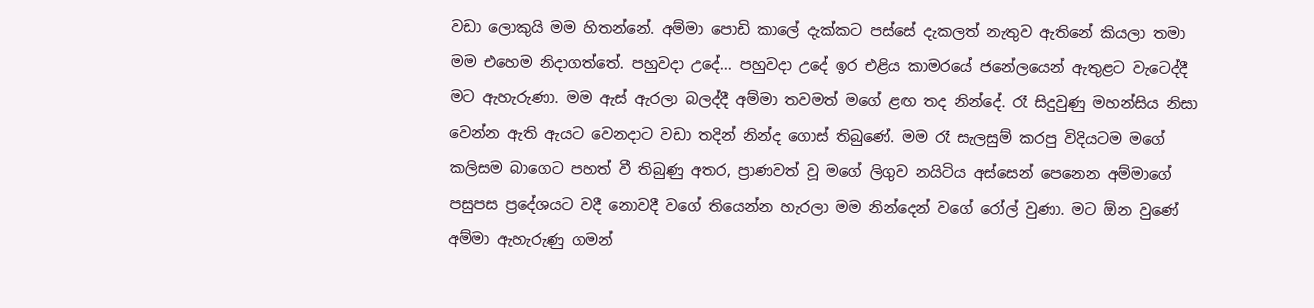වඩා ලොකුයි මම හිතන්නේ. අම්මා පොඩි කාලේ දැක්කට පස්සේ දැකලත් නැතුව ඇතිනේ කියලා තමා මම එහෙම නිදාගත්තේ. පහුවදා උදේ... පහුවදා උදේ ඉර එළිය කාමරයේ ජනේලයෙන් ඇතුළට වැටෙද්දී මට ඇහැරුණා. මම ඇස් ඇරලා බලද්දී අම්මා තවමත් මගේ ළඟ තද නින්දේ. රෑ සිදුවුණු මහන්සිය නිසා වෙන්න ඇති ඇයට වෙනදාට වඩා තදින් නින්ද ගොස් තිබුණේ. මම රෑ සැලසුම් කරපු විදියටම මගේ කලිසම බාගෙට පහත් වී තිබුණු අතර, ප්‍රාණවත් වූ මගේ ලිගුව නයිටිය අස්සෙන් පෙනෙන අම්මාගේ පසුපස ප්‍රදේශයට වදී නොවදී වගේ තියෙන්න හැරලා මම නින්දෙන් වගේ රෝල් වුණා. මට ඕන වුණේ අම්මා ඇහැරුණු ගමන්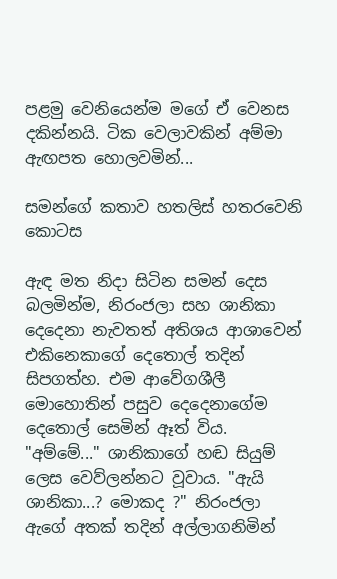පළමු වෙනියෙන්ම මගේ ඒ වෙනස දකින්නයි. ටික වෙලාවකින් අම්මා ඇඟපත හොලවමින්...

සමන්ගේ කතාව හතලිස් හතරවෙනි කොටස

ඇඳ මත නිදා සිටින සමන් දෙස බලමින්ම, නිරංජලා සහ ශානිකා දෙදෙනා නැවතත් අතිශය ආශාවෙන් එකිනෙකාගේ දෙතොල් තදින් සිපගත්හ. එම ආවේගශීලී මොහොතින් පසුව දෙදෙනාගේම දෙතොල් සෙමින් ඈත් විය.  "අම්මේ..." ශානිකාගේ හඬ සියුම් ලෙස වෙව්ලන්නට වූවාය. "ඇයි ශානිකා...? මොකද ?" නිරංජලා ඇගේ අතක් තදින් අල්ලාගනිමින්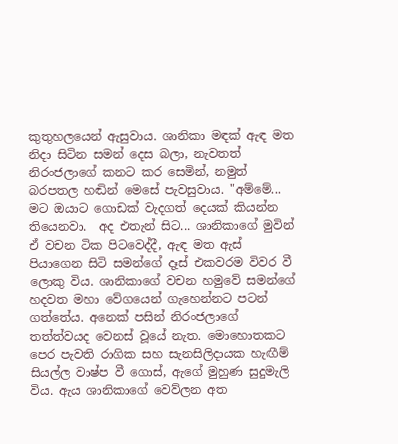කුතුහලයෙන් ඇසුවාය. ශානිකා මඳක් ඇඳ මත නිදා සිටින සමන් දෙස බලා, නැවතත් නිරංජලාගේ කනට කර සෙමින්, නමුත් බරපතල හඬින් මෙසේ පැවසුවාය. "අම්මේ... මට ඔයාට ගොඩක් වැදගත් දෙයක් කියන්න තියෙනවා.  අද එතැන් සිට... ශානිකාගේ මුවින් ඒ වචන ටික පිටවෙද්දී, ඇඳ මත ඇස් පියාගෙන සිටි සමන්ගේ දෑස් එකවරම විවර වී ලොකු විය. ශානිකාගේ වචන හමුවේ සමන්ගේ හදවත මහා වේගයෙන් ගැහෙන්නට පටන් ගත්තේය. අනෙක් පසින් නිරංජලාගේ තත්ත්වයද වෙනස් වූයේ නැත. මොහොතකට පෙර පැවති රාගික සහ සැනසිලිදායක හැඟීම් සියල්ල වාෂ්ප වී ගොස්, ඇගේ මුහුණ සුදුමැලි විය. ඇය ශානිකාගේ වෙව්ලන අත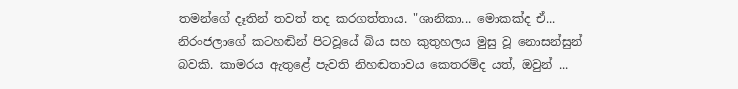තමන්ගේ දෑතින් තවත් තද කරගත්තාය. "ශානිකා... මොකක්ද ඒ...  නිරංජලාගේ කටහඬින් පිටවූයේ බිය සහ කුතුහලය මුසු වූ නොසන්සුන් බවකි. කාමරය ඇතුළේ පැවති නිහඬතාවය කෙතරම්ද යත්, ඔවුන් ...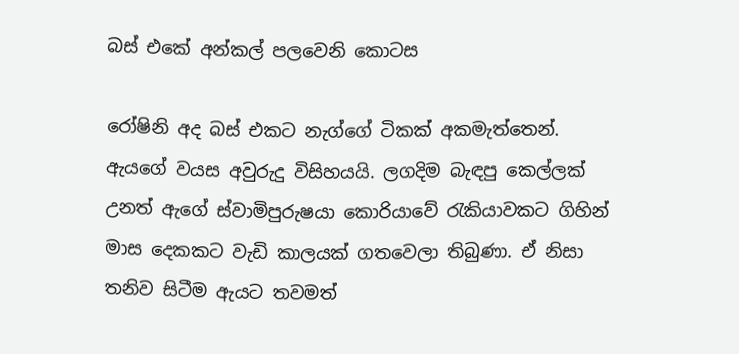බස් එකේ අන්කල් පලවෙනි කොටස

රෝෂිනි අද බස් එකට නැග්ගේ ටිකක් අකමැත්තෙන්. ඇයගේ වයස අවුරුදු විසිහයයි. ලගදිම බැඳපු කෙල්ලක් උනත් ඇගේ ස්වාමිපුරුෂයා කොරියාවේ රැකියාවකට ගිහින් මාස දෙකකට වැඩි කාලයක් ගතවෙලා තිබුණා. ඒ නිසා තනිව සිටීම ඇයට තවමත්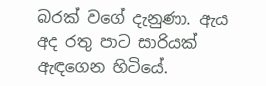බරක් වගේ දැනුණා. ඇය අද රතු පාට සාරියක් ඇඳගෙන හිටියේ.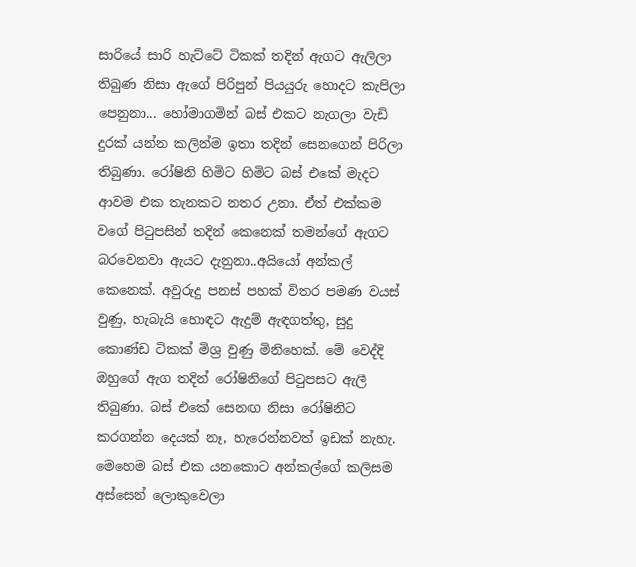සාරියේ සාරි හැට්ටේ ටිකක් තදින් ඇගට ඇලිලා තිබුණ නිසා ඇගේ පිරිපුන් පියයුරු හොදට කැපිලා පෙනුනා... හෝමාගමින් බස් එකට නැගලා වැඩි දුරක් යන්න කලින්ම ඉතා තදින් සෙනගෙන් පිරිලා තිබුණා. රෝෂිනි හිමිට හිමිට බස් එකේ මැදට ආවම එක තැනකට නතර උනා. ඒත් එක්කම වගේ පිටුපසින් තදින් කෙනෙක් තමන්ගේ ඇගට බරවෙනවා ඇයට දැනුනා..අයියෝ අන්කල් කෙනෙක්. අවුරුදු පනස් පහක් විතර පමණ වයස් වුණු, හැබැයි හොඳට ඇදුම් ඇඳගත්තු, සුදු කොණ්ඩ ටිකක් මිශ්‍ර වුණු මිනිහෙක්. මේ වෙද්දි ඔහුගේ ඇග තදින් රෝෂිනිගේ පිටුපසට ඇලී තිබුණා. බස් එකේ සෙනඟ නිසා රෝෂිනිට කරගන්න දෙයක් නෑ, හැරෙන්නවත් ඉඩක් නැහැ. මෙහෙම බස් එක යනකොට අන්කල්ගේ කලිසම අස්සෙන් ලොකුවෙලා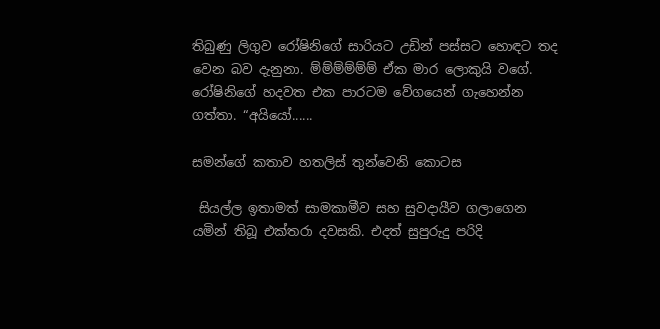තිබුණු ලිගුව රෝෂිනිගේ සාරියට උඩින් පස්සට හොඳට තද වෙන බව දැනුනා. ම්ම්ම්ම්ම්ම් ඒක මාර ලොකුයි වගේ. රෝෂිනිගේ හදවත එක පාරටම වේගයෙන් ගැහෙන්න ගත්තා. “අයියෝ......

සමන්ගේ කතාව හතලිස් තුන්වෙනි කොටස

 සියල්ල ඉතාමත් සාමකාමීව සහ සුවදායීව ගලාගෙන යමින් තිබූ එක්තරා දවසකි. එදත් සුපුරුදු පරිදි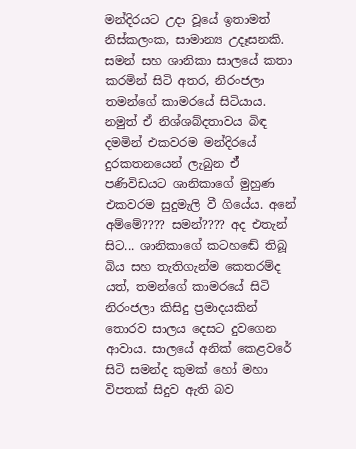මන්දිරයට උදා වූයේ ඉතාමත් නිස්කලංක, සාමාන්‍ය උදෑසනකි. සමන් සහ ශානිකා සාලයේ කතා කරමින් සිටි අතර, නිරංජලා තමන්ගේ කාමරයේ සිටියාය. නමුත් ඒ නිශ්ශබ්දතාවය බිඳ දමමින් එකවරම මන්දිරයේ දුරකතනයෙන් ලැබුන ඒ් පණිවිඩයට ශානිකාගේ මුහුණ එකවරම සුදුමැලි වී ගියේය. අනේ අම්මේ???? සමන්???? අද එතැන් සිට... ශානිකාගේ කටහඬේ තිබූ බිය සහ තැතිගැන්ම කෙතරම්ද යත්, තමන්ගේ කාමරයේ සිටි නිරංජලා කිසිදු ප්‍රමාදයකින් තොරව සාලය දෙසට දුවගෙන ආවාය. සාලයේ අනික් කෙළවරේ සිටි සමන්ද කුමක් හෝ මහා විපතක් සිදුව ඇති බව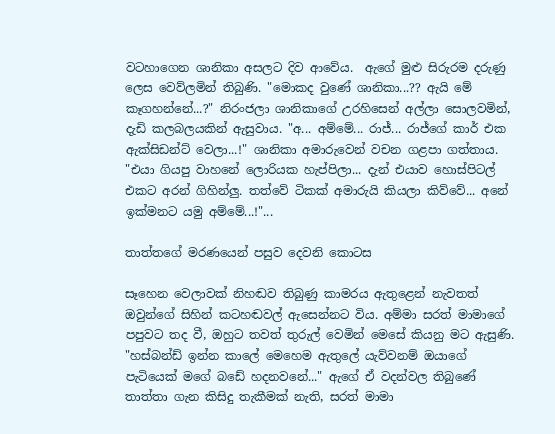වටහාගෙන ශානිකා අසලට දිව ආවේය.  ඇගේ මුළු සිරුරම දරුණු ලෙස වෙව්ලමින් තිබුණි. "මොකද වුණේ ශානිකා...?? ඇයි මේ කෑගහන්නේ...?" නිරංජලා ශානිකාගේ උරහිසෙන් අල්ලා සොලවමින්, දැඩි කලබලයකින් ඇසුවාය. "අ... අම්මේ... රාජ්... රාජ්ගේ කාර් එක ඇක්සිඩන්ට් වෙලා...!" ශානිකා අමාරුවෙන් වචන ගළපා ගත්තාය. "එයා ගියපු වාහනේ ලොරියක හැප්පිලා... දැන් එයාව හොස්පිටල් එකට අරන් ගිහින්ලු. තත්වේ ටිකක් අමාරුයි කියලා කිව්වේ... අනේ ඉක්මනට යමු අම්මේ...!"...

තාත්තගේ මරණයෙන් පසුව දෙවනි කොටස

සෑහෙන වෙලාවක් නිහඬව තිබුණු කාමරය ඇතුළෙන් නැවතත් ඔවුන්ගේ සිහින් කටහඬවල් ඇසෙන්නට විය. අම්මා සරත් මාමාගේ පපුවට තද වී, ඔහුට තවත් තුරුල් වෙමින් මෙසේ කියනු මට ඇසුණි. "හස්බන්ඩ් ඉන්න කාලේ මෙහෙම ඇතුලේ යැව්වනම් ඔයාගේ පැටියෙක් මගේ බඩේ හදනවනේ..." ඇගේ ඒ වදන්වල තිබුණේ තාත්තා ගැන කිසිදු තැකීමක් නැති, සරත් මාමා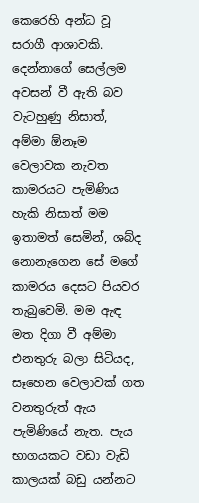කෙරෙහි අන්ධ වූ සරාගී ආශාවකි. දෙන්නාගේ සෙල්ලම අවසන් වී ඇති බව වැටහුණු නිසාත්, අම්මා ඕනෑම වෙලාවක නැවත කාමරයට පැමිණිය හැකි නිසාත් මම ඉතාමත් සෙමින්, ශබ්ද නොනැගෙන සේ මගේ කාමරය දෙසට පියවර තැබුවෙමි. මම ඇඳ මත දිගා වී අම්මා එනතුරු බලා සිටියද, සෑහෙන වෙලාවක් ගත වනතුරුත් ඇය පැමිණියේ නැත. පැය භාගයකට වඩා වැඩි කාලයක් බඩු යන්නට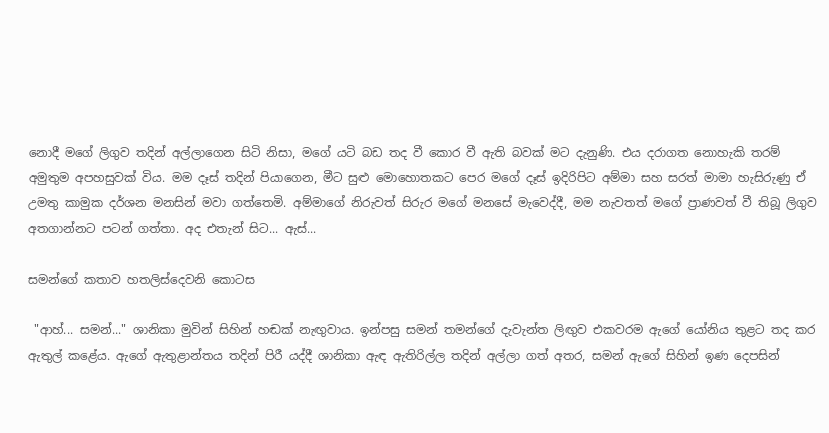නොදී මගේ ලිගුව තදින් අල්ලාගෙන සිටි නිසා, මගේ යටි බඩ තද වී කොර වී ඇති බවක් මට දැනුණි. එය දරාගත නොහැකි තරම් අමුතුම අපහසුවක් විය. මම දෑස් තදින් පියාගෙන, මීට සුළු මොහොතකට පෙර මගේ දෑස් ඉදිරිපිට අම්මා සහ සරත් මාමා හැසිරුණු ඒ උමතු කාමුක දර්ශන මනසින් මවා ගත්තෙමි. අම්මාගේ නිරුවත් සිරුර මගේ මනසේ මැවෙද්දී, මම නැවතත් මගේ ප්‍රාණවත් වී තිබූ ලිගුව අතගාන්නට පටන් ගත්තා. අද එතැන් සිට... ඇස්...

සමන්ගේ කතාව හතලිස්දෙවනි කොටස

 "ආහ්... සමන්..." ශානිකා මුවින් සිහින් හඬක් නැඟුවාය. ඉන්පසු සමන් තමන්ගේ දැවැන්ත ලිඟුව එකවරම ඇගේ යෝනිය තුළට තද කර ඇතුල් කළේය. ඇගේ ඇතුළාන්තය තදින් පිරී යද්දී ශානිකා ඇඳ ඇතිරිල්ල තදින් අල්ලා ගත් අතර, සමන් ඇගේ සිහින් ඉණ දෙපසින්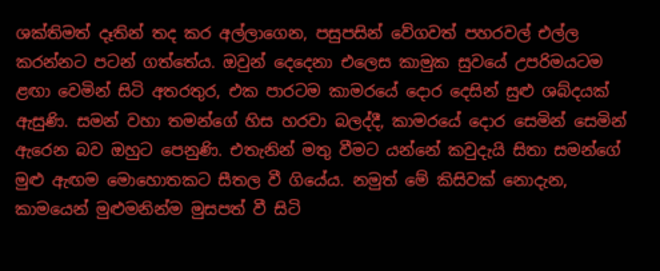ශක්තිමත් දෑතින් තද කර අල්ලාගෙන, පසුපසින් වේගවත් පහරවල් එල්ල කරන්නට පටන් ගත්තේය. ඔවුන් දෙදෙනා එලෙස කාමුක සුවයේ උපරිමයටම ළඟා වෙමින් සිටි අතරතුර, එක පාරටම කාමරයේ දොර දෙසින් සුළු ශබ්දයක් ඇසුණි. සමන් වහා තමන්ගේ හිස හරවා බලද්දී, කාමරයේ දොර සෙමින් සෙමින් ඇරෙන බව ඔහුට පෙනුණි. එතැනින් මතු වීමට යන්නේ කවුදැයි සිතා සමන්ගේ මුළු ඇඟම මොහොතකට සීතල වී ගියේය. නමුත් මේ කිසිවක් නොදැන, කාමයෙන් මුළුමනින්ම මුසපත් වී සිටි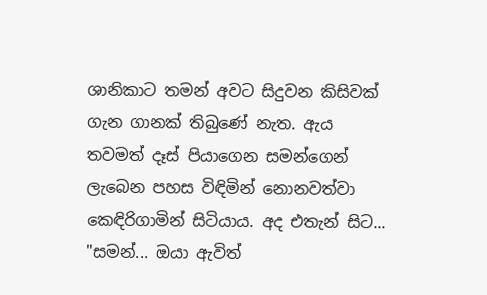ශානිකාට තමන් අවට සිදුවන කිසිවක් ගැන ගානක් තිබුණේ නැත. ඇය තවමත් දෑස් පියාගෙන සමන්ගෙන් ලැබෙන පහස විඳිමින් නොනවත්වා කෙඳිරිගාමින් සිටියාය. අද එතැන් සිට... "සමන්... ඔයා ඇවිත්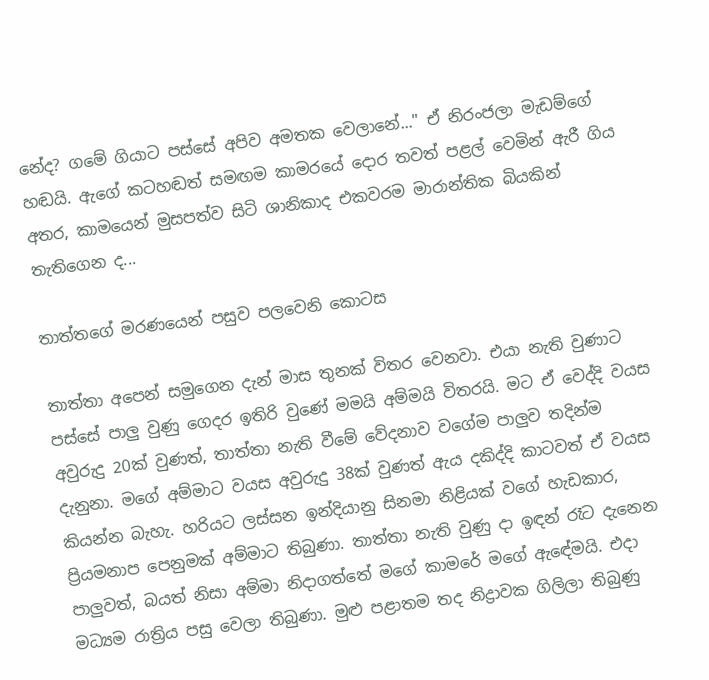නේද? ගමේ ගියාට පස්සේ අපිව අමතක වෙලානේ..." ඒ නිරංජලා මැඩම්ගේ හඬයි. ඇගේ කටහඬත් සමඟම කාමරයේ දොර තවත් පළල් වෙමින් ඇරී ගිය අතර, කාමයෙන් මුසපත්ව සිටි ශානිකාද එකවරම මාරාන්තික බියකින් තැතිගෙන ද...

තාත්තගේ මරණයෙන් පසුව පලවෙනි කොටස

තාත්තා අපෙන් සමුගෙන දැන් මාස තුනක් විතර වෙනවා. එයා නැති වුණාට පස්සේ පාලු වුණු ගෙදර ඉතිරි වුණේ මමයි අම්මයි විතරයි. මට ඒ වෙද්දි වයස අවුරුදු 20ක් වුණත්, තාත්තා නැති වීමේ වේදනාව වගේම පාලුව තදින්ම දැනුනා. මගේ අම්මාට වයස අවුරුදු 38ක් වුණත් ඇය දකිද්දි කාටවත් ඒ වයස කියන්න බැහැ. හරියට ලස්සන ඉන්දියානු සිනමා නිළියක් වගේ හැඩකාර, ප්‍රියමනාප පෙනුමක් අම්මාට තිබුණා. තාත්තා නැති වුණු දා ඉඳන් රෑට දැනෙන පාලුවත්, බයත් නිසා අම්මා නිදාගත්තේ මගේ කාමරේ මගේ ඇඳේමයි. එදා මධ්‍යම රාත්‍රිය පසු වෙලා තිබුණා. මුළු පළාතම තද නිද්‍රාවක ගිලිලා තිබුණු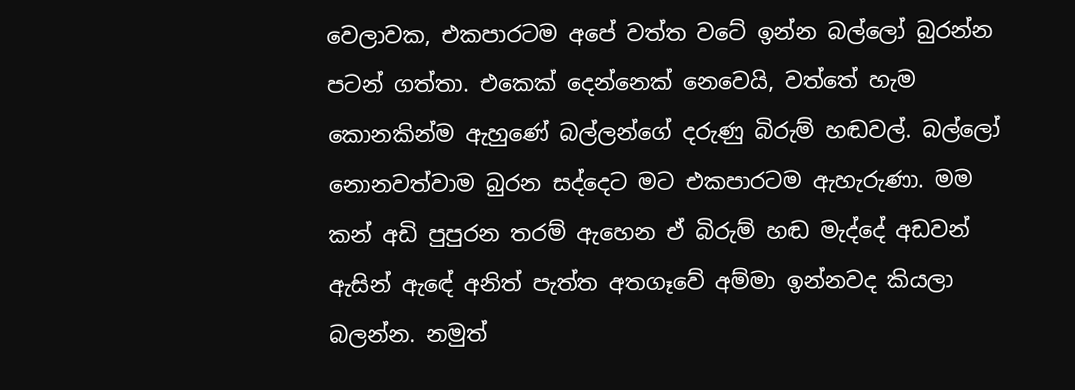වෙලාවක, එකපාරටම අපේ වත්ත වටේ ඉන්න බල්ලෝ බුරන්න පටන් ගත්තා. එකෙක් දෙන්නෙක් නෙවෙයි, වත්තේ හැම කොනකින්ම ඇහුණේ බල්ලන්ගේ දරුණු බිරුම් හඬවල්. බල්ලෝ නොනවත්වාම බුරන සද්දෙට මට එකපාරටම ඇහැරුණා. මම කන් අඩි පුපුරන තරම් ඇහෙන ඒ බිරුම් හඬ මැද්දේ අඩවන් ඇසින් ඇඳේ අනිත් පැත්ත අතගෑවේ අම්මා ඉන්නවද කියලා බලන්න. නමුත්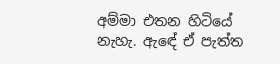අම්මා එතන හිටියේ නැහැ. ඇඳේ ඒ පැත්ත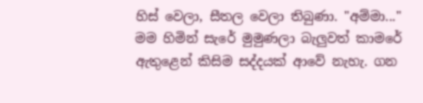හිස් වෙලා, සීතල වෙලා තිබුණා. "අම්මා..." මම හිමින් සැරේ මුමුණලා බැලුවත් කාමරේ ඇතුළෙන් කිසිම සද්දයක් ආවේ නැහැ. ගන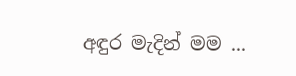අඳුර මැදින් මම ...